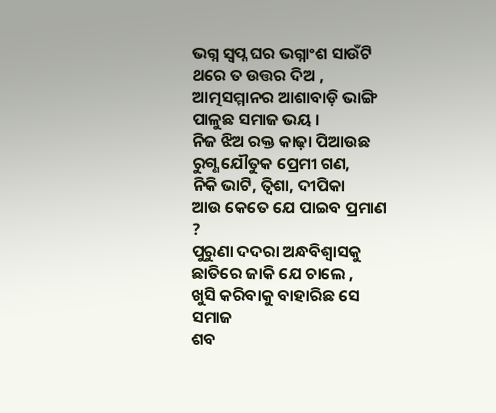ଭଗ୍ନ ସ୍ଵପ୍ନ ଘର ଭଗ୍ନାଂଶ ସାଉଁଟି
ଥରେ ତ ଉତ୍ତର ଦିଅ ,
ଆତ୍ମସମ୍ମାନର ଆଶାବାଡ଼ି ଭାଙ୍ଗି
ପାଳୁଛ ସମାଜ ଭୟ ।
ନିଜ ଝିଅ ରକ୍ତ କାଢ଼ା ପିଆଉଛ
ରୁଗ୍ଣ ଯୌତୁକ ପ୍ରେମୀ ଗଣ,
ନିକି ଭାଟି, ତ୍ଵିଶା, ଦୀପିକା
ଆଉ କେତେ ଯେ ପାଇବ ପ୍ରମାଣ ?
ପୁରୁଣା ଦଦରା ଅନ୍ଧବିଶ୍ୱାସକୁ
ଛାତିରେ ଜାକି ଯେ ଚାଲେ ,
ଖୁସି କରିବାକୁ ବାହାରିଛ ସେ ସମାଜ
ଶବ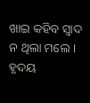ଖାଇ କହିବ ସ୍ୱାଦ ନ ଥିଲା ମଲେ ।
ହୃଦୟ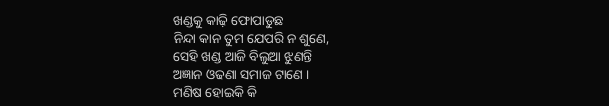ଖଣ୍ଡକୁ କାଢ଼ି ଫୋପାଡୁଛ
ନିନ୍ଦା କାନ ତୁମ ଯେପରି ନ ଶୁଣେ,
ସେହି ଖଣ୍ଡ ଆଜି ବିଲୁଆ ଝୁଣନ୍ତି
ଅଜ୍ଞାନ ଓଢଣା ସମାଜ ଟାଣେ ।
ମଣିଷ ହୋଇକି କି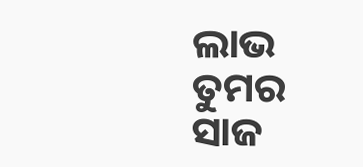ଲାଭ ତୁମର
ସାଜ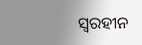ସ୍ଵରହୀନ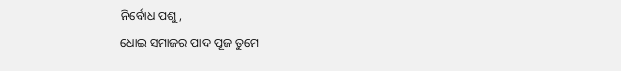ନିର୍ବୋଧ ପଶୁ,
ଧୋଇ ସମାଜର ପାଦ ପୂଜ ତୁମେ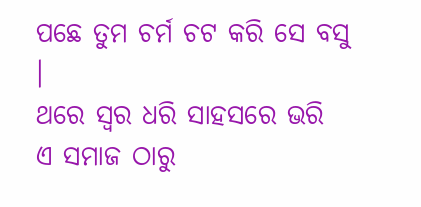ପଛେ ତୁମ ଚର୍ମ ଚଟ କରି ସେ ବସୁ ।
ଥରେ ସ୍ୱର ଧରି ସାହସରେ ଭରି
ଏ ସମାଜ ଠାରୁ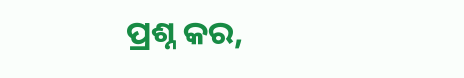ପ୍ରଶ୍ନ କର,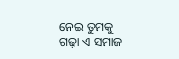ନେଇ ତୁମକୁ ଗଢ଼ା ଏ ସମାଜ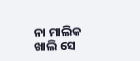ନା ମାଲିକ ଖାଲି ସେ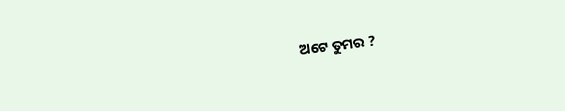ଅଟେ ତୁମର ?